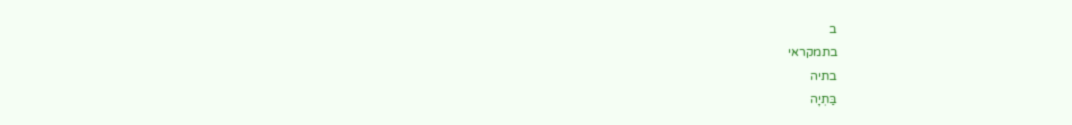ב
בתמקראי
בתיה
בַּתְיָה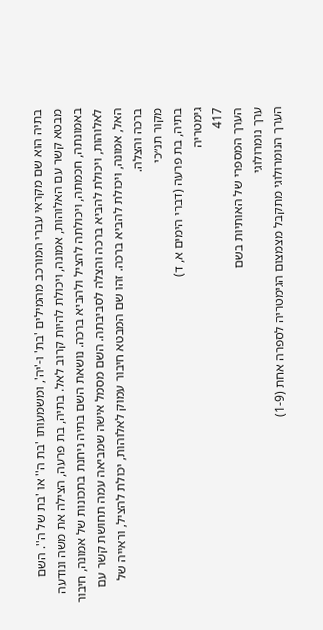בתיה הוא שם מקראי עברי המורכב מהמילים 'בת' ו-'יה', ומשמעותו 'בת ה'' או 'בת של ה''. השם מבטא קשר עם האלוהות, אמונה, ויכולת להיות קרוב לאל. בתיה, בת פרעה, הצילה את משה ונודעה באמונתה, חכמתה, ויכולתה להציל ולהביא ברכה. נושאת השם בתיה ניחנת בתכונות של אמונה, חיבור לאלוהות, ויכולת להביא ברכה והצלה לסביבתה. השם מסמל אישה שמביאה עמה תחושת קשר עם האל, אמונה, ויכולת להביא ברכה. זהו שם המבטא חיבור עמוק לאלוהות, יכולת להציל, וראייה של ברכה והצלה.
מקור תנ״כי
בתיה, בת פרעה (דברי הימים א, ד)
גימטריה
417
הערך המספרי של האותיות בשם
ערך נומרולוגי
הערך הנומרולוגי מתקבל מצמצום הגימטריה לספרה אחת (1-9)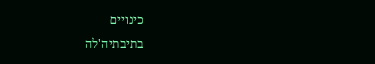כינויים
בתיבתיה'לה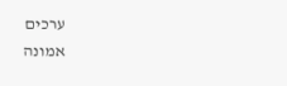ערכים
אמונה